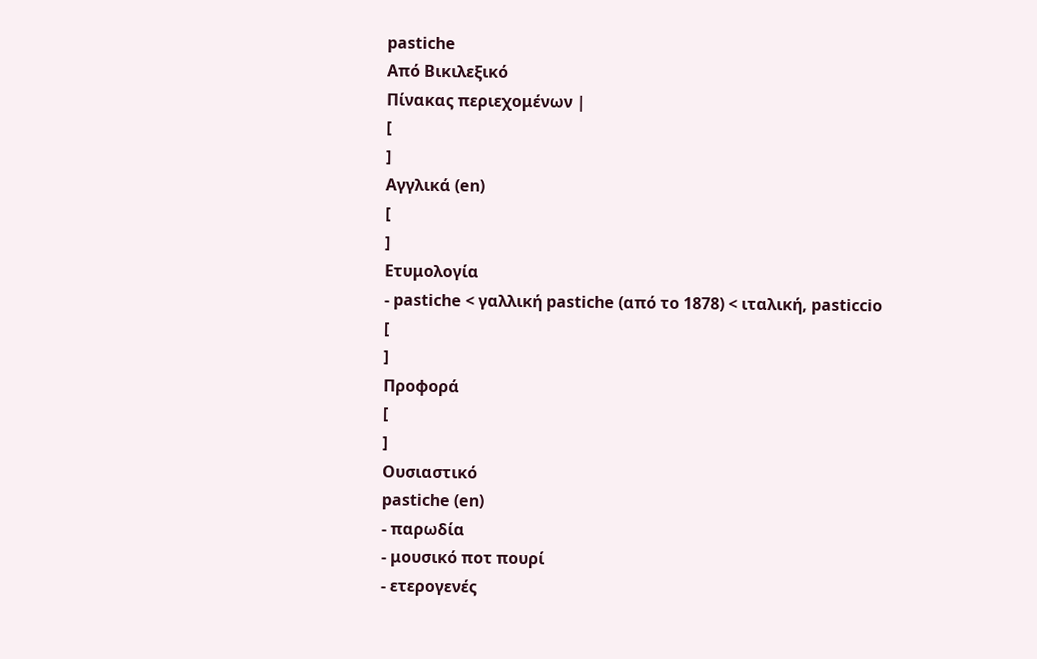pastiche
Από Βικιλεξικό
Πίνακας περιεχομένων |
[
]
Αγγλικά (en)
[
]
Ετυμολογία
- pastiche < γαλλική pastiche (από το 1878) < ιταλική, pasticcio
[
]
Προφορά
[
]
Ουσιαστικό
pastiche (en)
- παρωδία
- μουσικό ποτ πουρί
- ετερογενές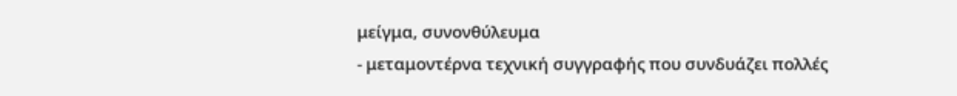μείγμα, συνονθύλευμα
- μεταμοντέρνα τεχνική συγγραφής που συνδυάζει πολλές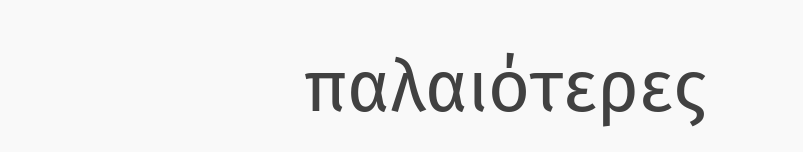παλαιότερες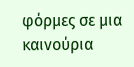φόρμες σε μια καινούρια